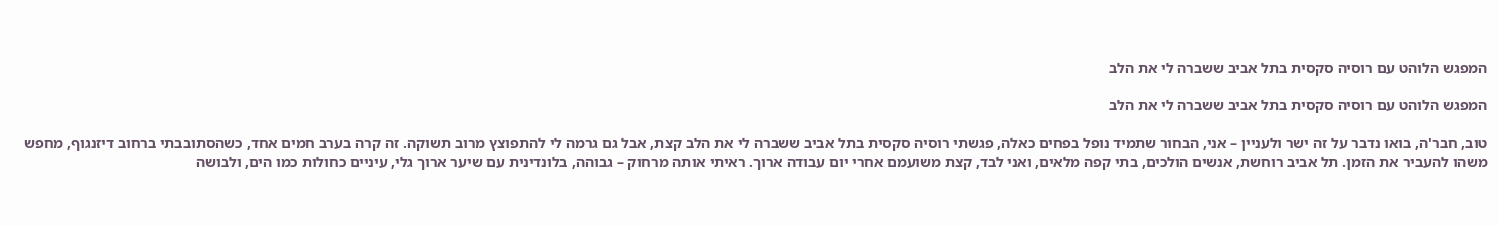המפגש הלוהט עם רוסיה סקסית בתל אביב ששברה לי את הלב

המפגש הלוהט עם רוסיה סקסית בתל אביב ששברה לי את הלב

טוב, חבר'ה, בואו נדבר על זה ישר ולעניין – אני, הבחור שתמיד נופל בפחים כאלה, פגשתי רוסיה סקסית בתל אביב ששברה לי את הלב קצת, אבל גם גרמה לי להתפוצץ מרוב תשוקה. זה קרה בערב חמים אחד, כשהסתובבתי ברחוב דיזנגוף, מחפש משהו להעביר את הזמן. תל אביב רוחשת, אנשים הולכים, בתי קפה מלאים, ואני לבד, קצת משועמם אחרי יום עבודה ארוך. ראיתי אותה מרחוק – גבוהה, בלונדינית עם שיער ארוך גלי, עיניים כחולות כמו הים, ולבושה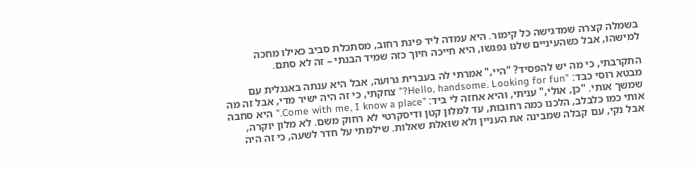בשמלה קצרה שמדגישה כל קימור. היא עמדה ליד פינת רחוב, מסתכלת סביב כאילו מחכה למישהו, אבל כשהעיניים שלנו נפגשו, היא חייכה חיוך כזה שמיד הבנתי – זה לא סתם.

התקרבתי, כי מה יש להפסיד? "היי," אמרתי לה בעברית גרועה, אבל היא ענתה באנגלית עם מבטא רוסי כבד: "Hello, handsome. Looking for fun?" צחקתי, כי זה היה ישיר מדי, אבל זה מה שמשך אותי. "כן, אולי," עניתי, והיא אחזה לי ביד: "Come with me, I know a place." היא סחבה אותי כמו כלבלב, הלכנו כמה רחובות, עד למלון קטן ודיסקרטי לא רחוק משם. לא מלון יוקרה, אבל נקי, עם קבלה שמבינה את העניין ולא שואלת שאלות. שילמתי על חדר לשעה, כי זה היה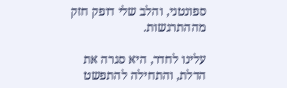ספונטני, והלב שלי דופק חזק מההתרגשות.

עלינו לחדר, היא סגרה את הדלת, והתחילה להתפשט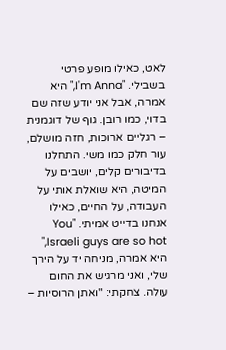לאט, כאילו מופע פרטי בשבילי. "I'm Anna," היא אמרה, אבל אני יודע שזה שם בדוי, כמו רובן. גוף של דוגמנית – רגליים ארוכות, חזה מושלם, עור חלק כמו משי. התחלנו בדיבורים קלים, יושבים על המיטה, היא שואלת אותי על העבודה, על החיים, כאילו אנחנו בדייט אמיתי. "You Israeli guys are so hot," היא אמרה, מניחה יד על הירך שלי, ואני מרגיש את החום עולה. צחקתי: "ואתן הרוסיות –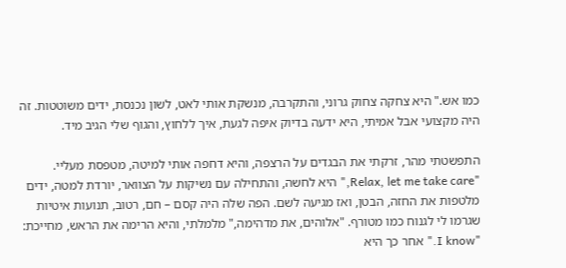כמו אש." היא צחקה צחוק גרוני, והתקרבה, מנשקת אותי לאט, לשון נכנסת, ידים משוטטות. זה היה מקצועי אבל אמיתי, היא ידעה בדיוק איפה לגעת, איך ללחוץ, והגוף שלי הגיב מיד.

התפשטתי מהר, זרקתי את הבגדים על הרצפה, והיא דחפה אותי למיטה, מטפסת מעליי. "Relax, let me take care," היא לחשה, והתחילה עם נשיקות על הצוואר, יורדת למטה, ידים מלטפות את החזה, הבטן, ואז מגיעה לשם. הפה שלה היה קסם – חם, רטוב, תנועות איטיות שגרמו לי לגנוח כמו מטורף. "אלוהים, את מדהימה," מלמלתי, והיא הרימה את הראש, מחייכת: "I know." אחר כך היא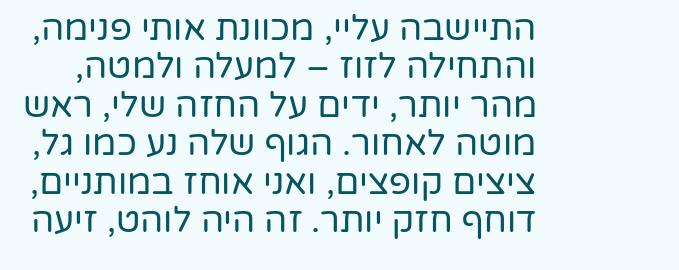התיישבה עליי, מכוונת אותי פנימה, והתחילה לזוז – למעלה ולמטה, מהר יותר, ידים על החזה שלי, ראש מוטה לאחור. הגוף שלה נע כמו גל, ציצים קופצים, ואני אוחז במותניים, דוחף חזק יותר. זה היה לוהט, זיעה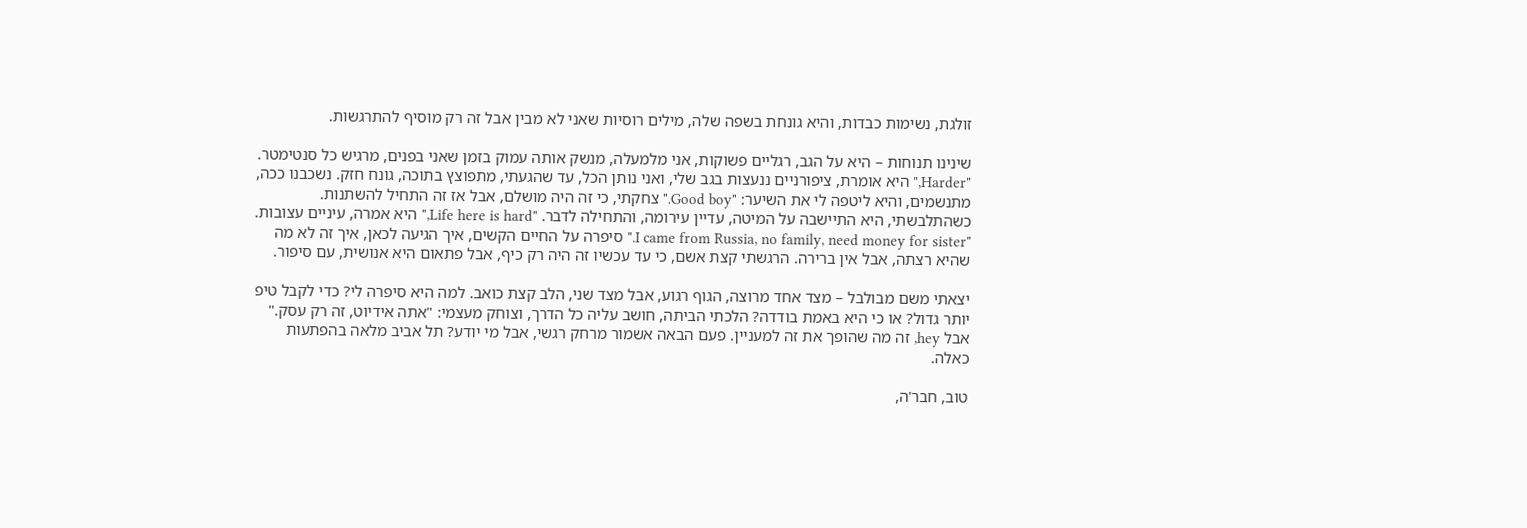זולגת, נשימות כבדות, והיא גונחת בשפה שלה, מילים רוסיות שאני לא מבין אבל זה רק מוסיף להתרגשות.

שינינו תנוחות – היא על הגב, רגליים פשוקות, אני מלמעלה, מנשק אותה עמוק בזמן שאני בפנים, מרגיש כל סנטימטר. "Harder," היא אומרת, ציפורניים ננעצות בגב שלי, ואני נותן הכל, עד שהגעתי, מתפוצץ בתוכה, גונח חזק. נשכבנו ככה, מתנשמים, והיא ליטפה לי את השיער: "Good boy." צחקתי, כי זה היה מושלם, אבל אז זה התחיל להשתנות. כשהתלבשתי, היא התיישבה על המיטה, עדיין עירומה, והתחילה לדבר. "Life here is hard," היא אמרה, עיניים עצובות. "I came from Russia, no family, need money for sister." סיפרה על החיים הקשים, איך הגיעה לכאן, איך זה לא מה שהיא רצתה, אבל אין ברירה. הרגשתי קצת אשם, כי עד עכשיו זה היה רק כיף, אבל פתאום היא אנושית, עם סיפור.

יצאתי משם מבולבל – מצד אחד מרוצה, הגוף רגוע, אבל מצד שני, הלב קצת כואב. למה היא סיפרה לי? כדי לקבל טיפ יותר גדול? או כי היא באמת בודדה? הלכתי הביתה, חושב עליה כל הדרך, וצוחק מעצמי: "אתה אידיוט, זה רק עסק." אבל hey, זה מה שהופך את זה למעניין. פעם הבאה אשמור מרחק רגשי, אבל מי יודע? תל אביב מלאה בהפתעות כאלה.

טוב, חבר'ה,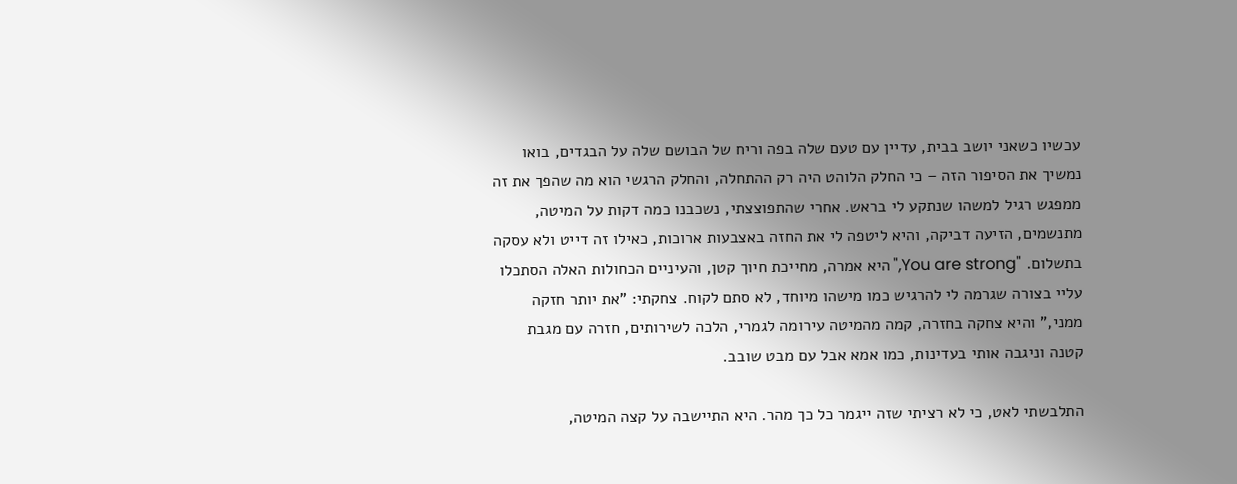עכשיו כשאני יושב בבית, עדיין עם טעם שלה בפה וריח של הבושם שלה על הבגדים, בואו נמשיך את הסיפור הזה – כי החלק הלוהט היה רק ההתחלה, והחלק הרגשי הוא מה שהפך את זה ממפגש רגיל למשהו שנתקע לי בראש. אחרי שהתפוצצתי, נשכבנו כמה דקות על המיטה, מתנשמים, הזיעה דביקה, והיא ליטפה לי את החזה באצבעות ארוכות, כאילו זה דייט ולא עסקה בתשלום. "You are strong," היא אמרה, מחייכת חיוך קטן, והעיניים הכחולות האלה הסתכלו עליי בצורה שגרמה לי להרגיש כמו מישהו מיוחד, לא סתם לקוח. צחקתי: "את יותר חזקה ממני," והיא צחקה בחזרה, קמה מהמיטה עירומה לגמרי, הלכה לשירותים, חזרה עם מגבת קטנה וניגבה אותי בעדינות, כמו אמא אבל עם מבט שובב.

התלבשתי לאט, כי לא רציתי שזה ייגמר כל כך מהר. היא התיישבה על קצה המיטה,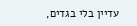עדיין בלי בגדים,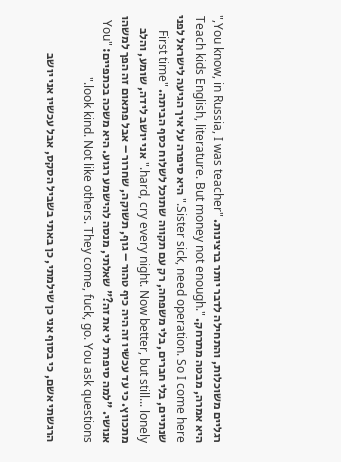רגליים משוכלות, והתחילה לדבר יותר ברצינות. "You know, in Russia, I was teacher," היא אמרה, מבטה מתרחק. "Teach kids English, literature. But money not enough. Sister sick, need operation. So I come here." היא סיפרה על איך הגיעה לישראל לפני שנתיים, בלי חברים, בלי משפחה, רק עם תקווה שתוכל לשלוח כסף הביתה. "First time hard, cry every night. Now better, but still... lonely." אני יושב לידה, שומע, והלב מתכווץ. כי עד עכשיו זה היה כיף טהור – גוף, תשוקה, שחרור – אבל פתאום זה הפך למשהו אנושי. "למה סיפרת לי את זה?" שאלתי, מנסה להישמע רגוע. היא משכה בכתפיים: "You look kind. Not like others. They come, fuck, go. You ask questions."

הרגשתי אשם, כי בסוף אני כן שילמתי, כן באתי בשביל הסקס, אבל עכשיו אני יושב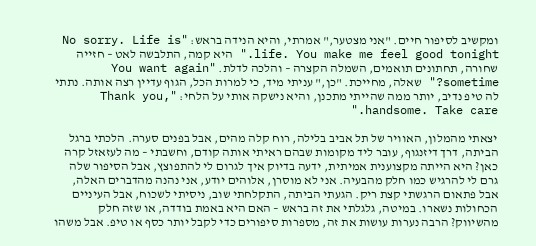ומקשיב לסיפור חיים. "אני מצטער," אמרתי, והיא הנידה בראש: "No sorry. Life is life. You make me feel good tonight." היא קמה, התלבשה לאט – חזייה שחורה, תחתונים תואמים, השמלה הקצרה – והלכה לדלת. "You want again sometime?" שאלה, מחייכת. "כן," עניתי מיד, כי למרות הכל, הגוף עדיין רצה אותה. נתתי לה טיפ נדיב, יותר ממה שהייתי מתכנן, והיא נישקה אותי על הלחי: "Thank you, handsome. Take care."

יצאתי מהמלון, האוויר של תל אביב בלילה, רוח קלה מהים, אבל בפנים סערה. הלכתי ברגל הביתה, דרך דיזנגוף, עובר ליד מקומות שבהם ראיתי אותה קודם, וחשבתי – מה לעזאזל קרה כאן? היא הייתה מקצוענית אמיתית, ידעה בדיוק איך לגרום לי להתפוצץ, אבל הסיפור שלה גרם לי להרגיש כמו חלק מהבעיה. אני לא מוסרן, אלוהים יודע, אני נהנה מהדברים האלה, אבל פתאום הרגשתי קצת ריק. הגעתי הביתה, התקלחתי שוב, ניסיתי לשכוח, אבל העיניים הכחולות נשארו. במיטה, גלגלתי את זה בראש – האם היא באמת בודדה, או שזה חלק מהשיווק? הרבה נערות עושות את זה, מספרות סיפורים כדי לקבל יותר כסף או טיפ. אבל משהו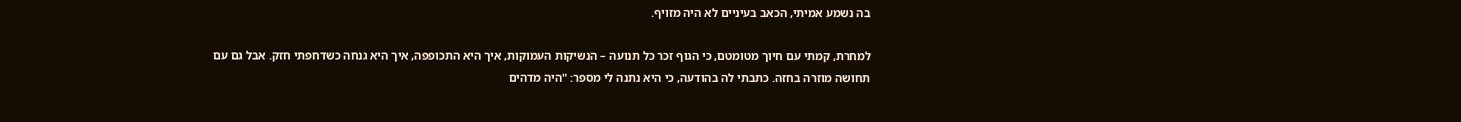בה נשמע אמיתי, הכאב בעיניים לא היה מזויף.

למחרת, קמתי עם חיוך מטומטם, כי הגוף זכר כל תנועה – הנשיקות העמוקות, איך היא התכופפה, איך היא גנחה כשדחפתי חזק. אבל גם עם תחושה מוזרה בחזה. כתבתי לה בהודעה, כי היא נתנה לי מספר: "היה מדהים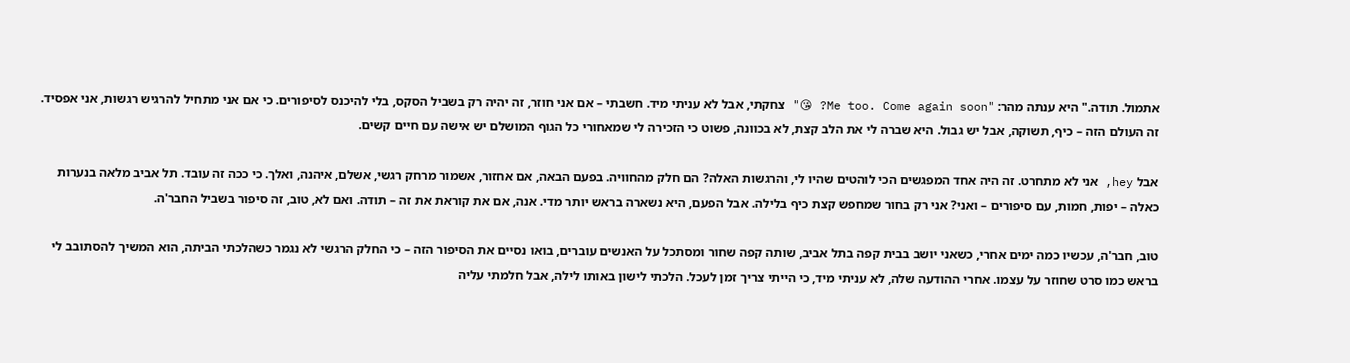אתמול. תודה." היא ענתה מהר: "Me too. Come again soon? 😘" צחקתי, אבל לא עניתי מיד. חשבתי – אם אני חוזר, זה יהיה רק בשביל הסקס, בלי להיכנס לסיפורים. כי אם אני מתחיל להרגיש רגשות, אני אפסיד. זה העולם הזה – כיף, תשוקה, אבל יש גבול. היא שברה לי את הלב קצת, לא בכוונה, פשוט כי הזכירה לי שמאחורי כל הגוף המושלם יש אישה עם חיים קשים.

אבל hey, אני לא מתחרט. זה היה אחד המפגשים הכי לוהטים שהיו לי, והרגשות האלה? הם חלק מהחוויה. בפעם הבאה, אם אחזור, אשמור מרחק רגשי, אשלם, איהנה, ואלך. כי ככה זה עובד. תל אביב מלאה בנערות כאלה – יפות, חמות, עם סיפורים – ואני? אני רק בחור שמחפש קצת כיף בלילה. אבל הפעם, היא נשארה בראש יותר מדי. אנה, אם את קוראת את זה – תודה. ואם לא, טוב, זה סיפור בשביל החבר'ה.

טוב, חבר'ה, עכשיו כמה ימים אחרי, כשאני יושב בבית קפה בתל אביב, שותה קפה שחור ומסתכל על האנשים עוברים, בואו נסיים את הסיפור הזה – כי החלק הרגשי לא נגמר כשהלכתי הביתה, הוא המשיך להסתובב לי בראש כמו סרט שחוזר על עצמו. אחרי ההודעה שלה, לא עניתי מיד, כי הייתי צריך זמן לעכל. הלכתי לישון באותו לילה, אבל חלמתי עליה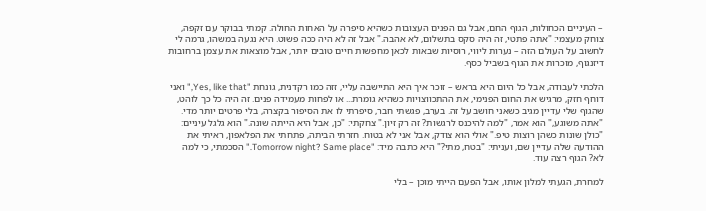– העיניים הכחולות, הגוף החם, אבל גם הפנים העצובות כשהיא סיפרה על האחות החולה. קמתי בבוקר עם זקפה, צוחק מעצמי: "אתה פתטי, זה היה סקס בתשלום, לא אהבה." אבל זה לא היה ככה פשוט. היא נגעה במשהו, גרמה לי לחשוב על העולם הזה – נערות ליווי, רוסיות שבאות לכאן מחפשות חיים טובים יותר, אבל מוצאות את עצמן ברחובות דיזנגוף, מוכרות את הגוף בשביל כסף.

הלכתי לעבודה, אבל כל היום היא בראש – זוכר איך היא התיישבה עליי, זזה כמו רקדנית, גונחת "Yes, like that," ואני דוחף חזק, מרגיש את החום הפנימי, את ההתכווצויות כשהיא גומרת... או לפחות מעמידה פנים. זה היה כל כך לוהט, שהגוף שלי עדיין מגיב כשאני חושב על זה. בערב, פגשתי חבר, סיפרתי לו את הסיפור בקצרה, בלי פרטים יותר מדי. "אתה משוגע," הוא אמר, "למה להיכנס לרגשות? זה רק זיון." צחקתי: "כן, אבל היא הייתה שונה." הוא גלגל עיניים: "כולן שונות כשהן רוצות טיפ." אולי הוא צודק, אבל אני לא בטוח. חזרתי הביתה, פתחתי את הפלאפון, ראיתי את ההודעה שלה עדיין שם, ועניתי: "בטח, מתי?" היא כתבה מיד: "Tomorrow night? Same place." הסכמתי, כי למה לא? הגוף רצה עוד.

למחרת, הגעתי למלון אותו, אבל הפעם הייתי מוכן – בלי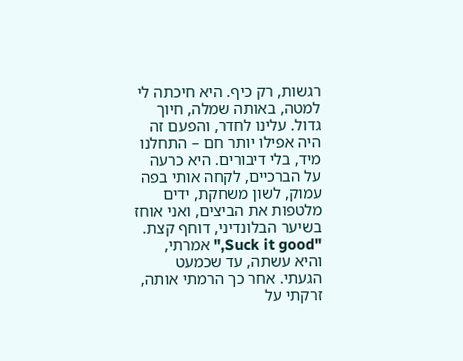רגשות, רק כיף. היא חיכתה לי למטה, באותה שמלה, חיוך גדול. עלינו לחדר, והפעם זה היה אפילו יותר חם – התחלנו מיד, בלי דיבורים. היא כרעה על הברכיים, לקחה אותי בפה עמוק, לשון משחקת, ידים מלטפות את הביצים, ואני אוחז בשיער הבלונדיני, דוחף קצת. "Suck it good," אמרתי, והיא עשתה, עד שכמעט הגעתי. אחר כך הרמתי אותה, זרקתי על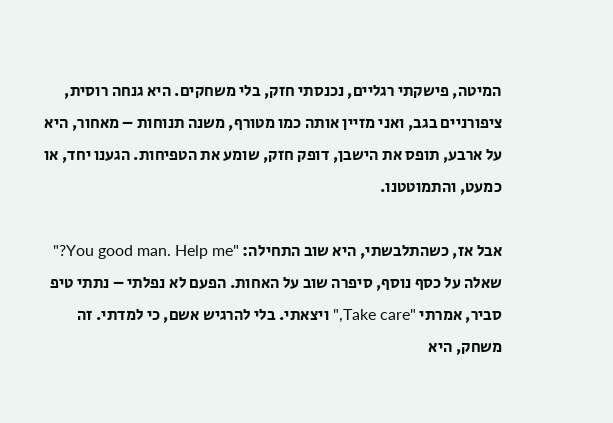המיטה, פישקתי רגליים, נכנסתי חזק, בלי משחקים. היא גנחה רוסית, ציפורניים בגב, ואני מזיין אותה כמו מטורף, משנה תנוחות – מאחור, היא על ארבע, תופס את הישבן, דופק חזק, שומע את הטפיחות. הגענו יחד, או כמעט, והתמוטטנו.

אבל אז, כשהתלבשתי, היא שוב התחילה: "You good man. Help me?" שאלה על כסף נוסף, סיפרה שוב על האחות. הפעם לא נפלתי – נתתי טיפ סביר, אמרתי "Take care," ויצאתי. בלי להרגיש אשם, כי למדתי. זה משחק, היא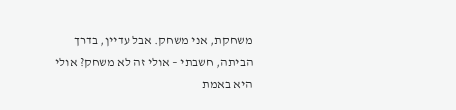משחקת, אני משחק. אבל עדיין, בדרך הביתה, חשבתי – אולי זה לא משחק? אולי היא באמת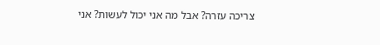צריכה עזרה? אבל מה אני יכול לעשות? אני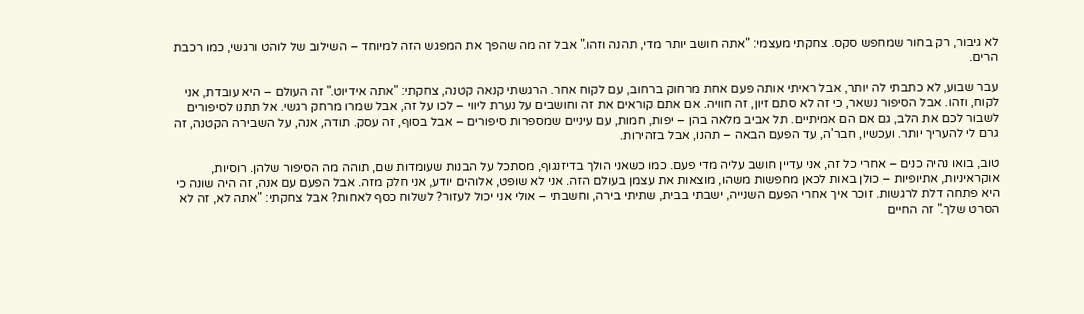לא גיבור, רק בחור שמחפש סקס. צחקתי מעצמי: "אתה חושב יותר מדי, תהנה וזהו." אבל זה מה שהפך את המפגש הזה למיוחד – השילוב של לוהט ורגשי, כמו רכבת הרים.

עבר שבוע, לא כתבתי לה יותר, אבל ראיתי אותה פעם אחת מרחוק ברחוב, עם לקוח אחר. הרגשתי קנאה קטנה, צחקתי: "אתה אידיוט." זה העולם – היא עובדת, אני לקוח, וזהו. אבל הסיפור נשאר, כי זה לא סתם זיון, זה חוויה. אם אתם קוראים את זה וחושבים על נערת ליווי – לכו על זה, אבל שמרו מרחק רגשי. אל תתנו לסיפורים לשבור לכם את הלב, גם אם הם אמיתיים. תל אביב מלאה בהן – יפות, חמות, עם עיניים שמספרות סיפורים – אבל בסוף, זה עסק. תודה, אנה, על השבירה הקטנה, זה גרם לי להעריך יותר. ועכשיו, חבר'ה, עד הפעם הבאה – תהנו, אבל בזהירות.

טוב, בואו נהיה כנים – אחרי כל זה, אני עדיין חושב עליה מדי פעם. כמו כשאני הולך בדיזנגוף, מסתכל על הבנות שעומדות שם, תוהה מה הסיפור שלהן. רוסיות, אוקראיניות, אתיופיות – כולן באות לכאן מחפשות משהו, מוצאות את עצמן בעולם הזה. אני לא שופט, אלוהים יודע, אני חלק מזה. אבל הפעם עם אנה, זה היה שונה כי היא פתחה דלת לרגשות. זוכר איך אחרי הפעם השנייה, ישבתי בבית, שתיתי בירה, וחשבתי – אולי אני יכול לעזור? לשלוח כסף לאחות? אבל צחקתי: "אתה לא, זה לא הסרט שלך." זה החיים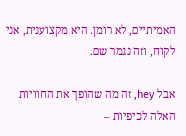האמיתיים, לא רומן. היא מקצוענית, אני לקוח, וזה נגמר שם.

אבל hey, זה מה שהופך את החוויות האלה לכיפיות –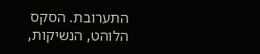התערובת. הסקס הלוהט, הנשיקות,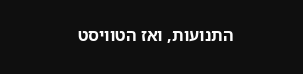התנועות, ואז הטוויסט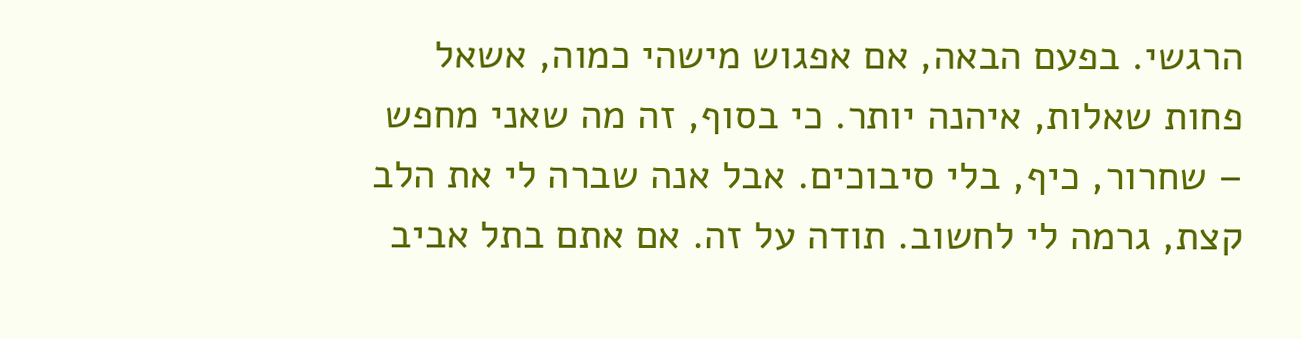הרגשי. בפעם הבאה, אם אפגוש מישהי כמוה, אשאל פחות שאלות, איהנה יותר. כי בסוף, זה מה שאני מחפש – שחרור, כיף, בלי סיבוכים. אבל אנה שברה לי את הלב קצת, גרמה לי לחשוב. תודה על זה. אם אתם בתל אביב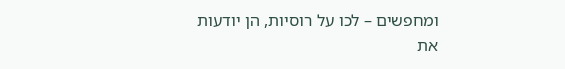ומחפשים – לכו על רוסיות, הן יודעות את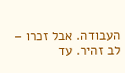העבודה. אבל זכרו – לב זהיר. עד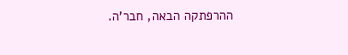ההרפתקה הבאה, חבר'ה.